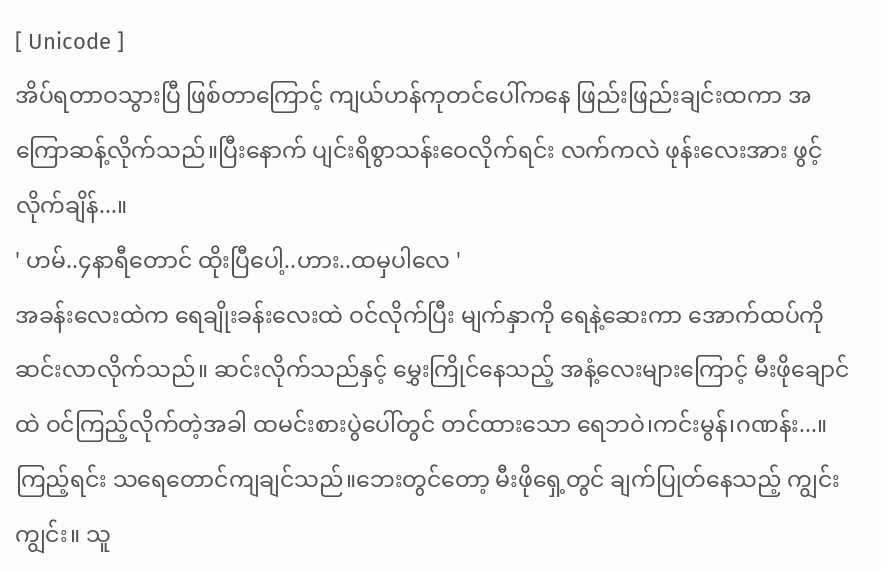[ Unicode ]
အိပ်ရတာဝသွားပြီ ဖြစ်တာကြောင့် ကျယ်ဟန်ကုတင်ပေါ်ကနေ ဖြည်းဖြည်းချင်းထကာ အကြောဆန့်လိုက်သည်။ပြီးနောက် ပျင်းရိစွာသန်းဝေလိုက်ရင်း လက်ကလဲ ဖုန်းလေးအား ဖွင့်လိုက်ချိန်...။
' ဟမ်..၄နာရီတောင် ထိုးပြီပေါ့..ဟား..ထမှပါလေ '
အခန်းလေးထဲက ရေချိုးခန်းလေးထဲ ဝင်လိုက်ပြီး မျက်နှာကို ရေနဲ့ဆေးကာ အောက်ထပ်ကို ဆင်းလာလိုက်သည်။ ဆင်းလိုက်သည်နှင့် မွှေးကြိုင်နေသည့် အနံ့လေးများကြောင့် မီးဖိုချောင်ထဲ ဝင်ကြည့်လိုက်တဲ့အခါ ထမင်းစားပွဲပေါ်တွင် တင်ထားသော ရေဘဝဲ၊ကင်းမွန်၊ဂဏန်း...။ ကြည့်ရင်း သရေတောင်ကျချင်သည်။ဘေးတွင်တော့ မီးဖိုရှေ့တွင် ချက်ပြုတ်နေသည့် ကျွင်းကျွင်း။ သူ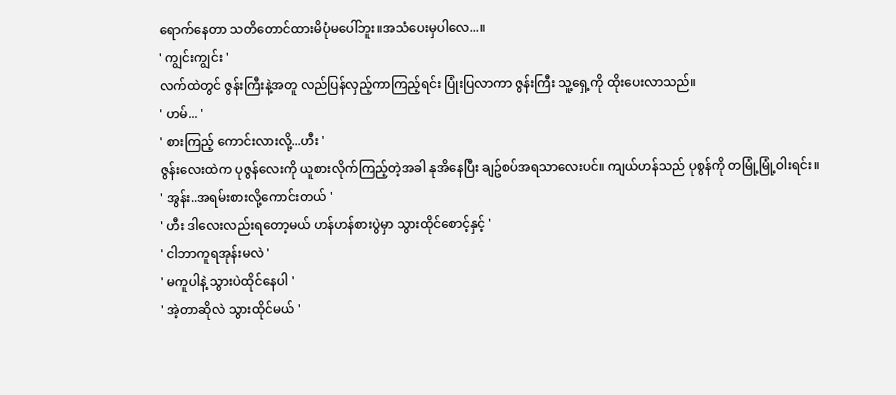ရောက်နေတာ သတိတောင်ထားမိပုံမပေါ်ဘူး။အသံပေးမှပါလေ...။
' ကျွင်းကျွင်း '
လက်ထဲတွင် ဇွန်းကြီးနဲ့အတူ လည်ပြန်လှည့်ကာကြည့်ရင်း ပြုံးပြလာကာ ဇွန်းကြီး သူ့ရှေ့ကို ထိုးပေးလာသည်။
' ဟမ်... '
' စားကြည့် ကောင်းလားလို့...ဟီး '
ဇွန်းလေးထဲက ပုဇွန်လေးကို ယူစားလိုက်ကြည့်တဲ့အခါ နုအိနေပြီး ချဥ်စပ်အရသာလေးပင်။ ကျယ်ဟန်သည် ပုစွန်ကို တမြုံ့မြုံ့ဝါးရင်း။
' အွန်း..အရမ်းစားလို့ကောင်းတယ် '
' ဟီး ဒါလေးလည်းရတော့မယ် ဟန်ဟန်စားပွဲမှာ သွားထိုင်စောင့်နှင့် '
' ငါဘာကူရအုန်းမလဲ '
' မကူပါနဲ့ သွားပဲထိုင်နေပါ '
' အဲ့တာဆိုလဲ သွားထိုင်မယ် '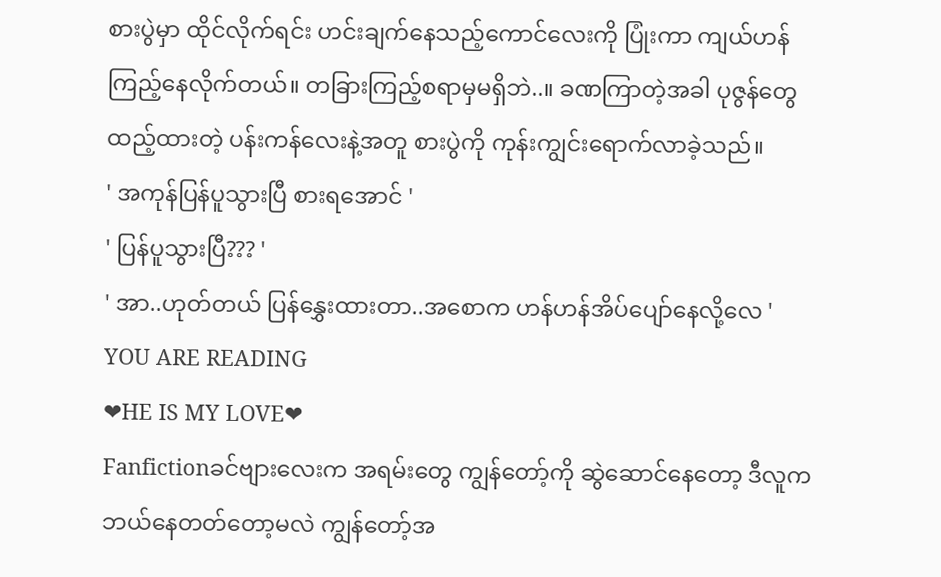စားပွဲမှာ ထိုင်လိုက်ရင်း ဟင်းချက်နေသည့်ကောင်လေးကို ပြုံးကာ ကျယ်ဟန်ကြည့်နေလိုက်တယ်။ တခြားကြည့်စရာမှမရှိဘဲ..။ ခဏကြာတဲ့အခါ ပုဇွန်တွေထည့်ထားတဲ့ ပန်းကန်လေးနဲ့အတူ စားပွဲကို ကုန်းကျွင်းရောက်လာခဲ့သည်။
' အကုန်ပြန်ပူသွားပြီ စားရအောင် '
' ပြန်ပူသွားပြီ??? '
' အာ..ဟုတ်တယ် ပြန်နွှေးထားတာ..အစောက ဟန်ဟန်အိပ်ပျော်နေလို့လေ '
YOU ARE READING
❤HE IS MY LOVE❤
Fanfictionခင်ဗျားလေးက အရမ်းတွေ ကျွန်တော့်ကို ဆွဲဆောင်နေတော့ ဒီလူက ဘယ်နေတတ်တော့မလဲ ကျွန်တော့်အ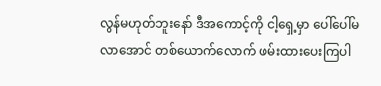လွန်မဟုတ်ဘူးနော် ဒီအကောင့်ကို ငါ့ရှေ့မှာ ပေါ်ပေါ်မလာအောင် တစ်ယောက်လောက် ဖမ်းထားပေးကြပါ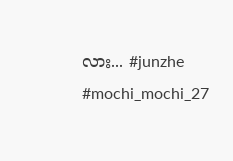လား... #junzhe #mochi_mochi_27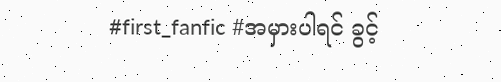#first_fanfic #အမှားပါရင် ခွင့်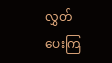လွှတ်ပေးကြ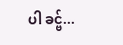ပါ ခင္ဗ်...